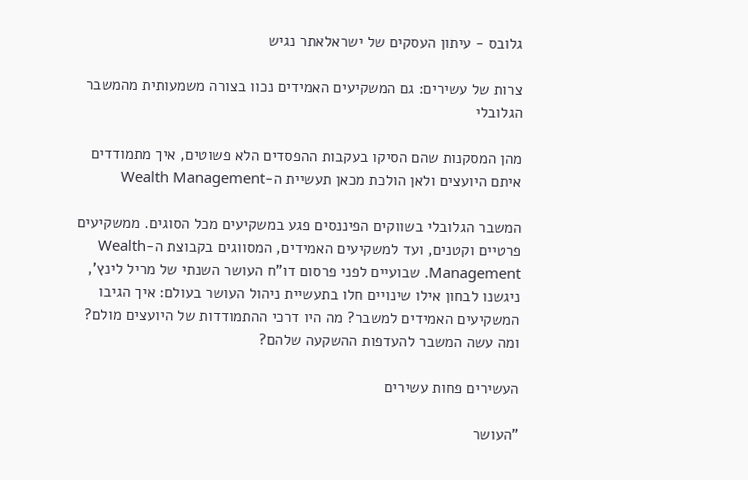גלובס - עיתון העסקים של ישראלאתר נגיש

צרות של עשירים: גם המשקיעים האמידים נכוו בצורה משמעותית מהמשבר הגלובלי

מהן המסקנות שהם הסיקו בעקבות ההפסדים הלא פשוטים, איך מתמודדים איתם היועצים ולאן הולכת מכאן תעשיית ה-Wealth Management

המשבר הגלובלי בשווקים הפיננסים פגע במשקיעים מכל הסוגים. ממשקיעים פרטיים וקטנים, ועד למשקיעים האמידים, המסווגים בקבוצת ה-Wealth Management. שבועיים לפני פרסום דו"ח העושר השנתי של מריל לינץ', ניגשנו לבחון אילו שינויים חלו בתעשיית ניהול העושר בעולם: איך הגיבו המשקיעים האמידים למשבר? מה היו דרכי ההתמודדות של היועצים מולם? ומה עשה המשבר להעדפות ההשקעה שלהם?

העשירים פחות עשירים

"העושר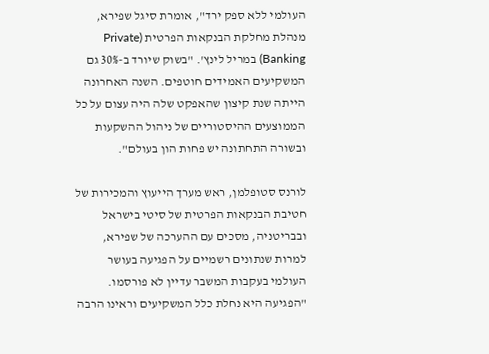העולמי ללא ספק ירד", אומרת סיגל שפירא, מנהלת מחלקת הבנקאות הפרטית (Private Banking) במריל לינץ'. "בשוק שיורד ב-30% גם המשקיעים האמידים חוטפים. השנה האחרונה הייתה שנת קיצון שהאפקט שלה היה עצום על כל הממוצעים ההיסטוריים של ניהול ההשקעות ובשורה התחתונה יש פחות הון בעולם".

לורנס סטופלמן, ראש מערך הייעוץ והמכירות של חטיבת הבנקאות הפרטית של סיטי בישראל ובבריטניה, מסכים עם ההערכה של שפירא, למרות שנתונים רשמיים על הפגיעה בעושר העולמי בעקבות המשבר עדיין לא פורסמו. "הפגיעה היא נחלת כלל המשקיעים וראינו הרבה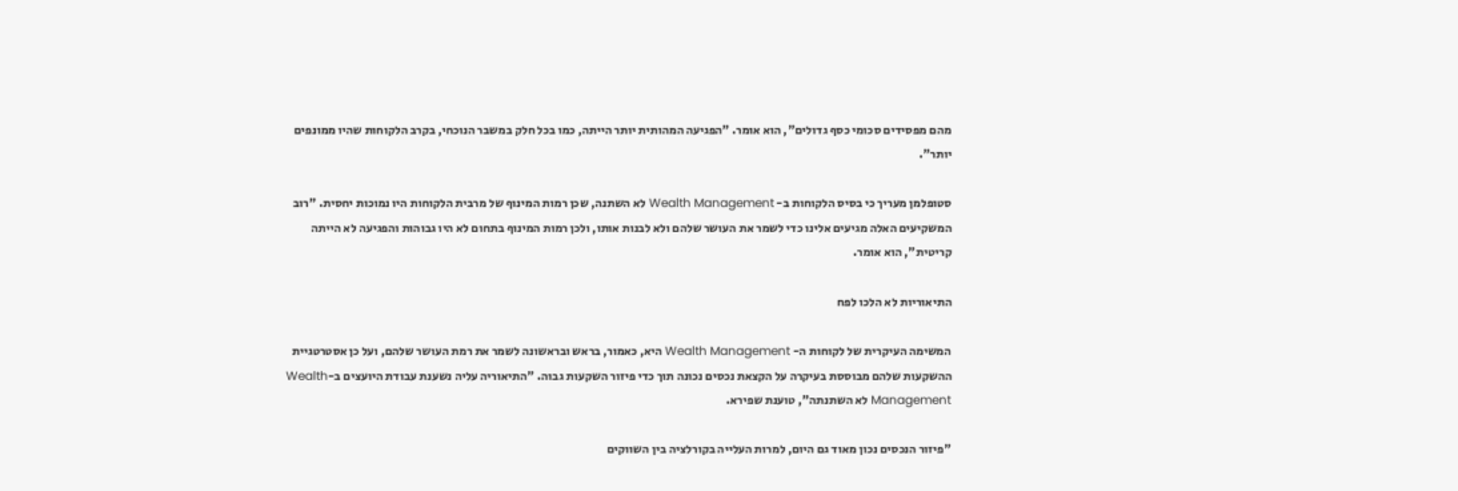מהם מפסידים סכומי כסף גדולים", הוא אומר. "הפגיעה המהותית יותר הייתה, כמו בכל חלק במשבר הנוכחי, בקרב הלקוחות שהיו ממונפים יותר".

סטופלמן מעריך כי בסיס הלקוחות ב- Wealth Management לא השתנה, שכן רמות המינוף של מרבית הלקוחות היו נמוכות יחסית. "רוב המשקיעים האלה מגיעים אלינו כדי לשמר את העושר שלהם ולא לבנות אותו, ולכן רמות המינוף בתחום לא היו גבוהות והפגיעה לא הייתה קריטית", הוא אומר.

התיאוריות לא הלכו לפח

המשימה העיקרית של לקוחות ה- Wealth Management היא, כאמור, בראש ובראשונה לשמר את רמת העושר שלהם, ועל כן אסטרטגיית ההשקעות שלהם מבוססת בעיקרה על הקצאת נכסים נכונה תוך כדי פיזור השקעות גבוה. "התיאוריה עליה נשענת עבודת היועצים ב-Wealth Management לא השתנתה", טוענת שפירא.

"פיזור הנכסים נכון מאוד גם היום, למרות העלייה בקורלציה בין השווקים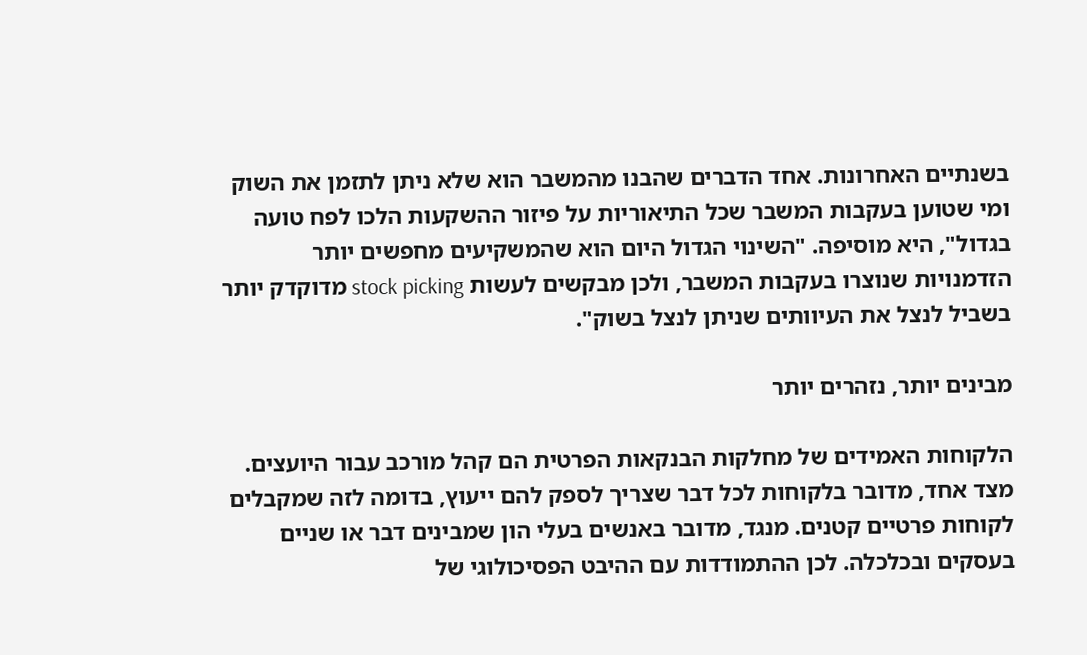בשנתיים האחרונות. אחד הדברים שהבנו מהמשבר הוא שלא ניתן לתזמן את השוק ומי שטוען בעקבות המשבר שכל התיאוריות על פיזור ההשקעות הלכו לפח טועה בגדול", היא מוסיפה. "השינוי הגדול היום הוא שהמשקיעים מחפשים יותר הזדמנויות שנוצרו בעקבות המשבר, ולכן מבקשים לעשות stock picking מדוקדק יותר בשביל לנצל את העיוותים שניתן לנצל בשוק".

מבינים יותר, נזהרים יותר

הלקוחות האמידים של מחלקות הבנקאות הפרטית הם קהל מורכב עבור היועצים. מצד אחד, מדובר בלקוחות לכל דבר שצריך לספק להם ייעוץ, בדומה לזה שמקבלים לקוחות פרטיים קטנים. מנגד, מדובר באנשים בעלי הון שמבינים דבר או שניים בעסקים ובכלכלה. לכן ההתמודדות עם ההיבט הפסיכולוגי של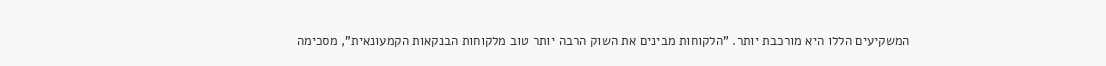המשקיעים הללו היא מורכבת יותר. "הלקוחות מבינים את השוק הרבה יותר טוב מלקוחות הבנקאות הקמעונאית", מסכימה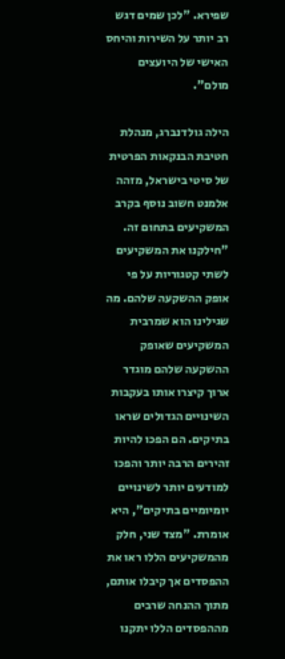שפירא. "לכן שמים דגש רב יותר על השירות והיחס האישי של היועצים מולם".

הילה גולדנברג, מנהלת חטיבת הבנקאות הפרטית של סיטי בישראל, מזהה אלמנט חשוב נוסף בקרב המשקיעים בתחום זה. "חילקנו את המשקיעים לשתי קטגוריות על פי אופק ההשקעה שלהם. מה שגילינו הוא שמרבית המשקיעים שאופק ההשקעה שלהם מוגדר ארוך קיצרו אותו בעקבות השינויים הגדולים שראו בתיקים. הם הפכו להיות זהירים הרבה יותר והפכו למודעים יותר לשינויים יומיומיים בתיקים", היא אומרת. "מצד שני, חלק מהמשקיעים הללו ראו את ההפסדים אך קיבלו אותם, מתוך ההנחה שרבים מההפסדים הללו יתקנו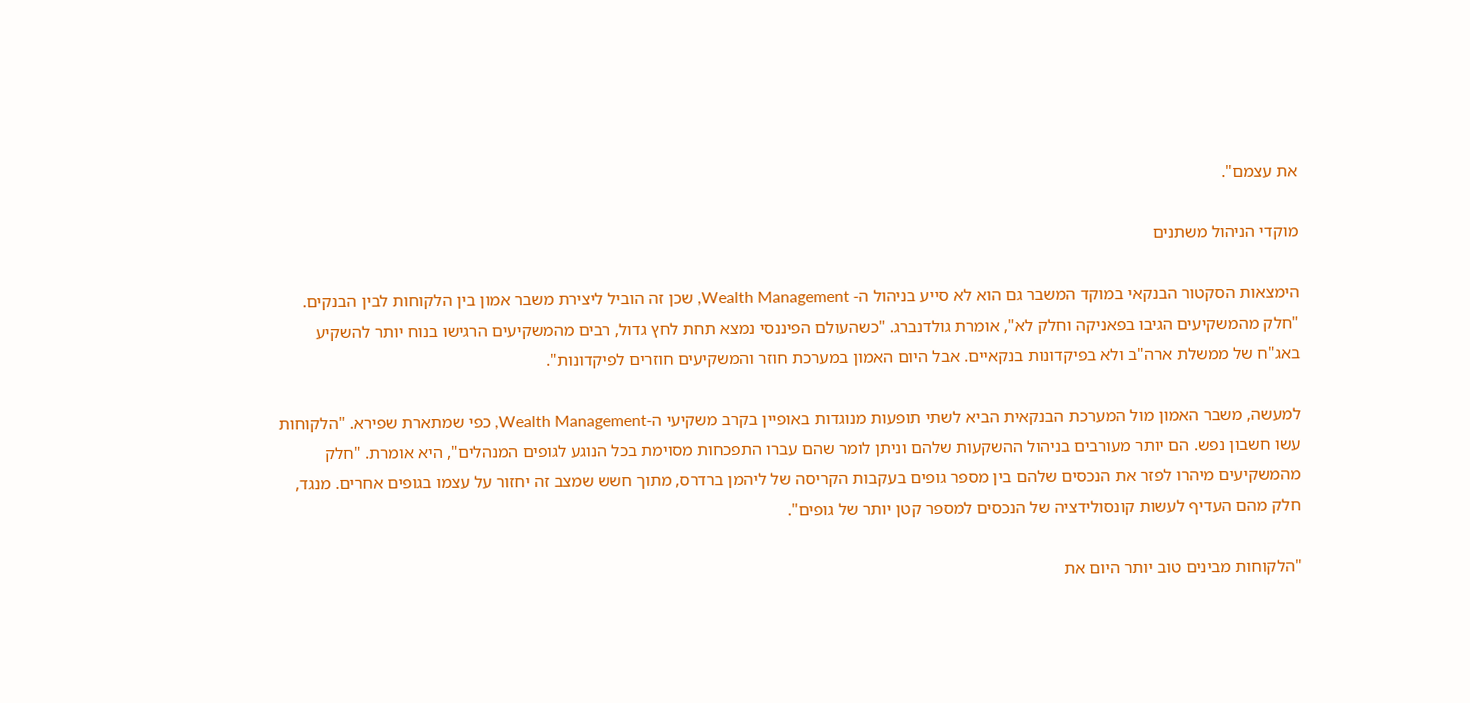את עצמם".

מוקדי הניהול משתנים

הימצאות הסקטור הבנקאי במוקד המשבר גם הוא לא סייע בניהול ה- Wealth Management, שכן זה הוביל ליצירת משבר אמון בין הלקוחות לבין הבנקים. "חלק מהמשקיעים הגיבו בפאניקה וחלק לא", אומרת גולדנברג. "כשהעולם הפיננסי נמצא תחת לחץ גדול, רבים מהמשקיעים הרגישו בנוח יותר להשקיע באג"ח של ממשלת ארה"ב ולא בפיקדונות בנקאיים. אבל היום האמון במערכת חוזר והמשקיעים חוזרים לפיקדונות".

למעשה, משבר האמון מול המערכת הבנקאית הביא לשתי תופעות מנוגדות באופיין בקרב משקיעי ה-Wealth Management, כפי שמתארת שפירא. "הלקוחות עשו חשבון נפש. הם יותר מעורבים בניהול ההשקעות שלהם וניתן לומר שהם עברו התפכחות מסוימת בכל הנוגע לגופים המנהלים", היא אומרת. "חלק מהמשקיעים מיהרו לפזר את הנכסים שלהם בין מספר גופים בעקבות הקריסה של ליהמן ברדרס, מתוך חשש שמצב זה יחזור על עצמו בגופים אחרים. מנגד, חלק מהם העדיף לעשות קונסולידציה של הנכסים למספר קטן יותר של גופים".

"הלקוחות מבינים טוב יותר היום את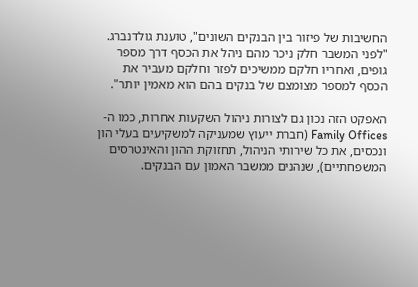החשיבות של פיזור בין הבנקים השונים", טוענת גולדנברג. "לפני המשבר חלק ניכר מהם ניהל את הכסף דרך מספר גופים, ואחריו חלקם ממשיכים לפזר וחלקם מעביר את הכסף למספר מצומצם של בנקים בהם הוא מאמין יותר".

האפקט הזה נכון גם לצורות ניהול השקעות אחרות, כמו ה-Family Offices (חברת ייעוץ שמעניקה למשקיעים בעלי הון ונכסים, את כל שירותי הניהול, תחזוקת ההון והאינטרסים המשפחתיים), שנהנים ממשבר האמון עם הבנקים.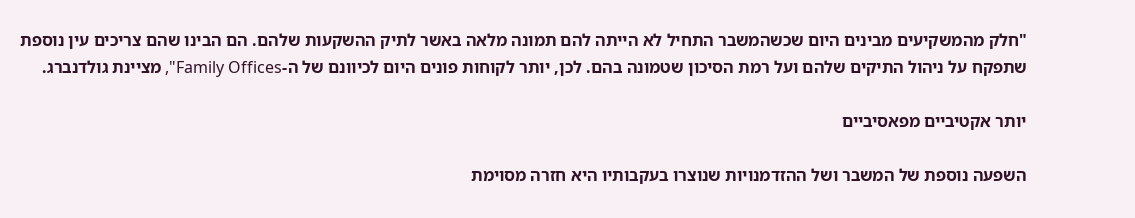"חלק מהמשקיעים מבינים היום שכשהמשבר התחיל לא הייתה להם תמונה מלאה באשר לתיק ההשקעות שלהם. הם הבינו שהם צריכים עין נוספת שתפקח על ניהול התיקים שלהם ועל רמת הסיכון שטמונה בהם. לכן, יותר לקוחות פונים היום לכיוונם של ה-Family Offices", מציינת גולדנברג.

יותר אקטיביים מפאסיביים

השפעה נוספת של המשבר ושל ההזדמנויות שנוצרו בעקבותיו היא חזרה מסוימת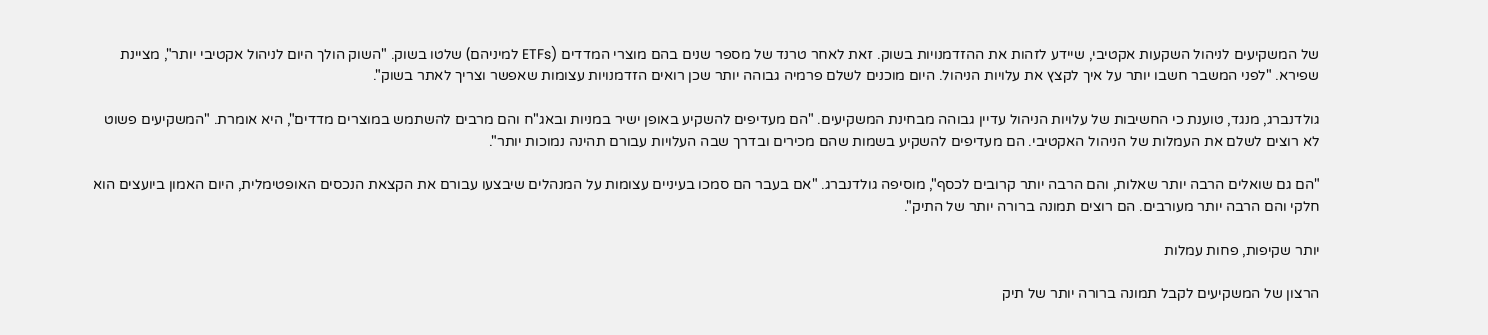של המשקיעים לניהול השקעות אקטיבי, שיידע לזהות את ההזדמנויות בשוק. זאת לאחר טרנד של מספר שנים בהם מוצרי המדדים (ETFs למיניהם) שלטו בשוק. "השוק הולך היום לניהול אקטיבי יותר", מציינת שפירא. "לפני המשבר חשבו יותר על איך לקצץ את עלויות הניהול. היום מוכנים לשלם פרמיה גבוהה יותר שכן רואים הזדמנויות עצומות שאפשר וצריך לאתר בשוק".

גולדנברג, מנגד, טוענת כי החשיבות של עלויות הניהול עדיין גבוהה מבחינת המשקיעים. "הם מעדיפים להשקיע באופן ישיר במניות ובאג"ח והם מרבים להשתמש במוצרים מדדים", היא אומרת. "המשקיעים פשוט לא רוצים לשלם את העמלות של הניהול האקטיבי. הם מעדיפים להשקיע בשמות שהם מכירים ובדרך שבה העלויות עבורם תהינה נמוכות יותר".

"הם גם שואלים הרבה יותר שאלות, והם הרבה יותר קרובים לכסף", מוסיפה גולדנברג. "אם בעבר הם סמכו בעיניים עצומות על המנהלים שיבצעו עבורם את הקצאת הנכסים האופטימלית, היום האמון ביועצים הוא חלקי והם הרבה יותר מעורבים. הם רוצים תמונה ברורה יותר של התיק".

יותר שקיפות, פחות עמלות

הרצון של המשקיעים לקבל תמונה ברורה יותר של תיק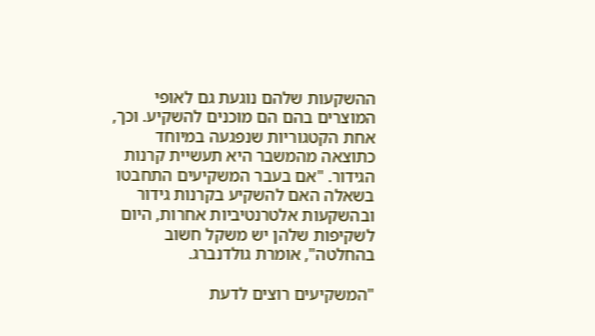ההשקעות שלהם נוגעת גם לאופי המוצרים בהם הם מוכנים להשקיע. וכך, אחת הקטגוריות שנפגעה במיוחד כתוצאה מהמשבר היא תעשיית קרנות הגידור. "אם בעבר המשקיעים התחבטו בשאלה האם להשקיע בקרנות גידור ובהשקעות אלטרנטיביות אחרות, היום לשקיפות שלהן יש משקל חשוב בהחלטה", אומרת גולדנברג.

"המשקיעים רוצים לדעת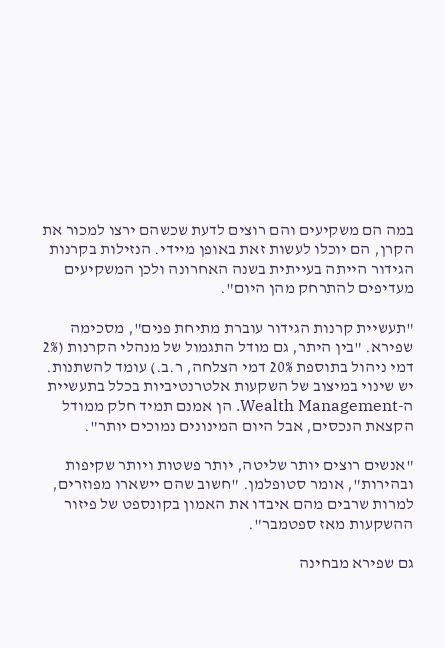במה הם משקיעים והם רוצים לדעת שכשהם ירצו למכור את הקרן, הם יוכלו לעשות זאת באופן מיידי. הנזילות בקרנות הגידור הייתה בעייתית בשנה האחרונה ולכן המשקיעים מעדיפים להתרחק מהן היום".

"תעשיית קרנות הגידור עוברת מתיחת פנים", מסכימה שפירא. "בין היתר, גם מודל התגמול של מנהלי הקרנות (2% דמי ניהול בתוספת 20% דמי הצלחה, ר.ב.) עומד להשתנות. יש שינוי במיצוב של השקעות אלטרנטיביות בכלל בתעשיית ה-Wealth Management. הן אמנם תמיד חלק ממודל הקצאת הנכסים, אבל היום המינונים נמוכים יותר".

"אנשים רוצים יותר שליטה, יותר פשטות ויותר שקיפות ובהירות", אומר סטופלמן. "חשוב שהם יישארו מפוזרים, למרות שרבים מהם איבדו את האמון בקונספט של פיזור ההשקעות מאז ספטמבר".

גם שפירא מבחינה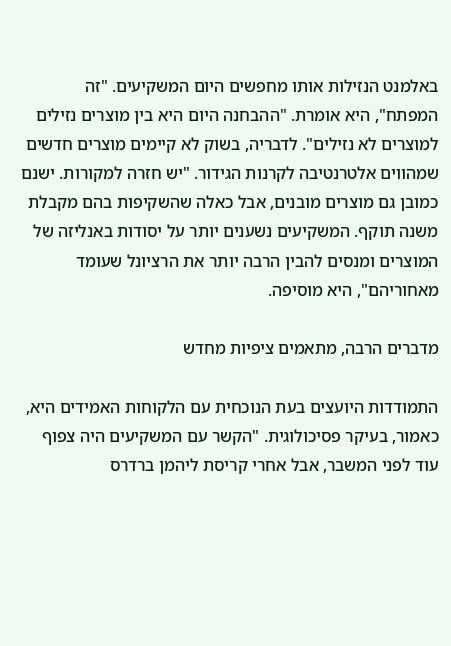באלמנט הנזילות אותו מחפשים היום המשקיעים. "זה המפתח", היא אומרת. "ההבחנה היום היא בין מוצרים נזילים למוצרים לא נזילים". לדבריה, בשוק לא קיימים מוצרים חדשים שמהווים אלטרנטיבה לקרנות הגידור. "יש חזרה למקורות. ישנם כמובן גם מוצרים מובנים, אבל כאלה שהשקיפות בהם מקבלת משנה תוקף. המשקיעים נשענים יותר על יסודות באנליזה של המוצרים ומנסים להבין הרבה יותר את הרציונל שעומד מאחוריהם", היא מוסיפה.

מדברים הרבה, מתאמים ציפיות מחדש

התמודדות היועצים בעת הנוכחית עם הלקוחות האמידים היא, כאמור, בעיקר פסיכולוגית. "הקשר עם המשקיעים היה צפוף עוד לפני המשבר, אבל אחרי קריסת ליהמן ברדרס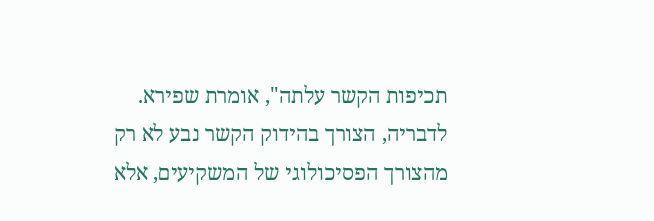תכיפות הקשר עלתה", אומרת שפירא. לדבריה, הצורך בהידוק הקשר נבע לא רק מהצורך הפסיכולוגי של המשקיעים, אלא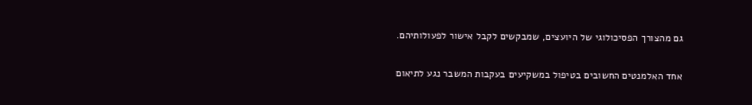גם מהצורך הפסיכולוגי של היועצים, שמבקשים לקבל אישור לפעולותיהם.

אחד האלמנטים החשובים בטיפול במשקיעים בעקבות המשבר נגע לתיאום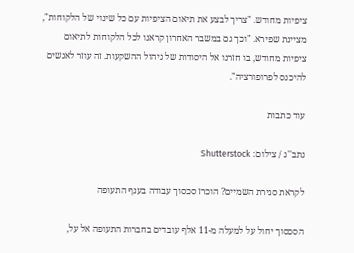ציפיות מחודש. "צריך לבצע את תיאום הציפיות עם כל שינוי של הלקוחות", מציינת שפירא. "וכך גם במשבר האחרון קראנו לכל הלקוחות לתיאום ציפיות מחודש, בו חזרנו אל היסודות של ניהול ההשקעות. זה עוזר לאנשים להיכנס לפרופורציה".

עוד כתבות

נתב''ג / צילום: Shutterstock

לקראת סגירת השמיים? הוכרז סכסוך עבודה בענף התעופה

הסכסוך יחול על למעלה מ-11 אלף עובדים בחברות התעופה אל על,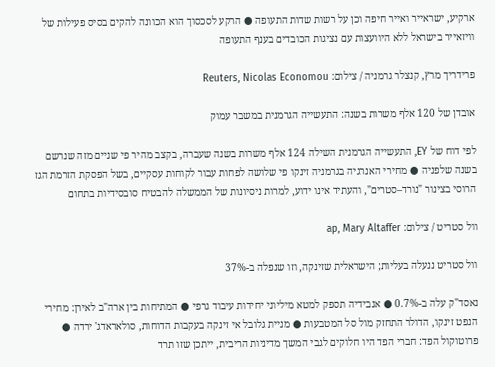ארקיע, ישראייר ואייר חיפה וכן על רשות שדות התעופה ● הרקע לסכסוך הוא הכוונה להקים בסיס פעילות של וויזאייר בישראל ללא היוועצות עם נציגות הכובדים בענף התעופה

פרידריך מרץ, קנצלר גרמניה / צילום: Reuters, Nicolas Economou

אובדן של 120 אלף משרות בשנה: התעשייה הגרמנית במשבר עמוק

לפי דוח של EY, התעשייה הגרמנית השילה 124 אלף משרות בשנה שעברה, בקצב מהיר פי שניים מזה שנרשם בשנה שלפניה ● מחירי האנרגיה בגרמניה זינקו פי שלושה לפחות עבור לקוחות עסקיים, בשל הפסקת הזרמת הגז הרוסי בצינור "נורד–סטרים", והעתיד אינו ידוע, למרות ניסיונות של הממשלה להבטיח סובסידיות בתחום

וול סטריט / צילום: ap, Mary Altaffer

וול סטריט ננעלה בעליות; הישראלית שזינקה, וזו שנפלה ב-37%

נאסד"ק עלה ב-0.7% ● אנבידיה תספק למטא מיליוני יחידות עיבוד גרפי ● המתיחות בין ארה"ב לאירן: מחירי הנפט זינקו, הדולר התחזק מול סל המטבעות ● מניית גלובל אי זינקה בעקבות הדוחות, סולאראדג' ירדה ● פרוטוקול הפד: חברי הפד היו חלוקים לגבי המשך מדיניות הריבית, ייתכן שזו תרד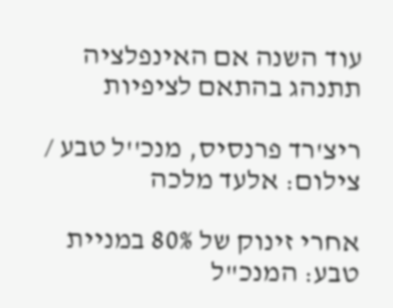עוד השנה אם האינפלציה תתנהג בהתאם לציפיות

ריצ'רד פרנסיס, מנכ''ל טבע / צילום: אלעד מלכה

אחרי זינוק של 80% במניית טבע: המנכ"ל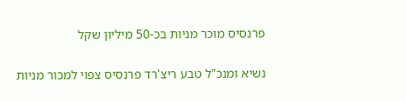פרנסיס מוכר מניות בכ-50 מיליון שקל

נשיא ומנכ"ל טבע ריצ'רד פרנסיס צפוי למכור מניות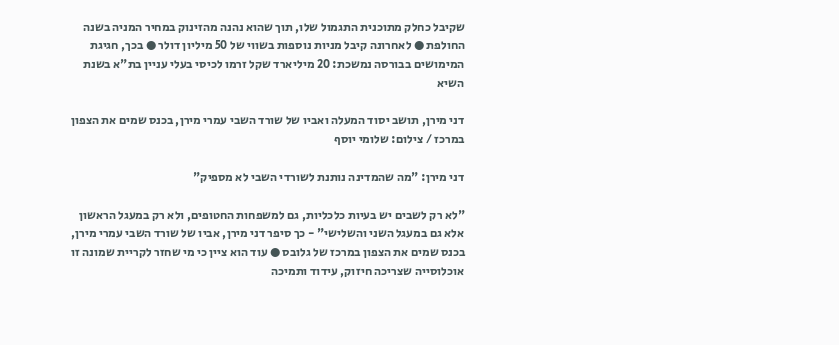שקיבל כחלק מתוכנית התגמול שלו, תוך שהוא נהנה מהזינוק במחיר המניה בשנה החולפת ● לאחרונה קיבל מניות נוספות בשווי של 50 מיליון דולר ● בכך, חגיגת המימושים בבורסה נמשכת: 20 מיליארד שקל זרמו לכיסי בעלי עניין בת"א בשנת השיא

דני מירן, תושב יסוד המעלה ואביו של שורד השבי עמרי מירן, בכנס שמים את הצפון במרכז / צילום: שלומי יוסף

דני מירן: "מה שהמדינה נותנת לשורדי השבי לא מספיק"

"לא רק לשבים יש בעיות כלכליות, גם למשפחות החטופים, ולא רק במעגל הראשון אלא גם במעגל השני והשלישי" - כך סיפר דני מירן, אביו של שורד השבי עמרי מירן, בכנס שמים את הצפון במרכז של גלובס ● עוד הוא ציין כי מי שחזר לקריית שמונה זו אוכלוסייה שצריכה חיזוק, עידוד ותמיכה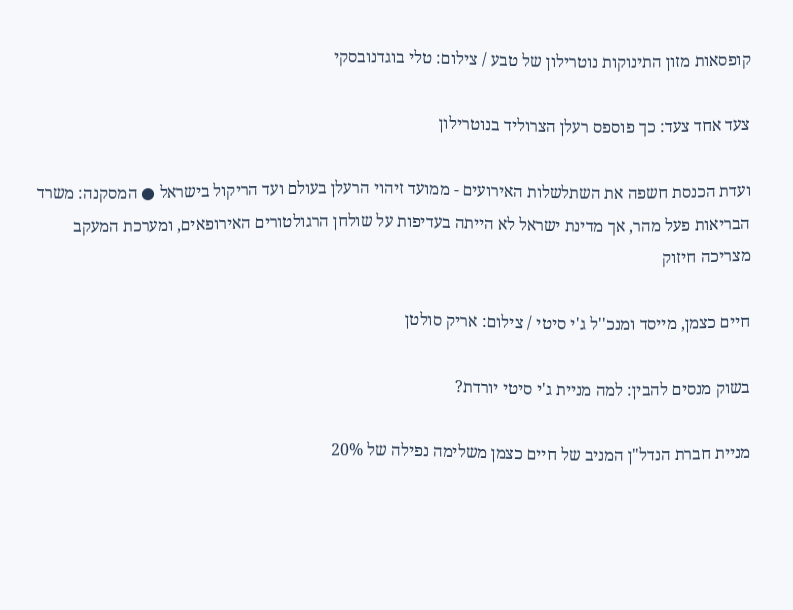קופסאות מזון התינוקות נוטרילון של טבע / צילום: טלי בוגדנובסקי

צעד אחד צעד: כך פוספס רעלן הצרוליד בנוטרילון

ועדת הכנסת חשפה את השתלשלות האירועים - ממועד זיהוי הרעלן בעולם ועד הריקול בישראל ● המסקנה: משרד הבריאות פעל מהר, אך מדינת ישראל לא הייתה בעדיפות על שולחן הרגולטורים האירופאים, ומערכת המעקב מצריכה חיזוק

חיים כצמן, מייסד ומנכ''ל ג'י סיטי / צילום: אריק סולטן

בשוק מנסים להבין: למה מניית ג'י סיטי יורדת?

מניית חברת הנדל"ן המניב של חיים כצמן משלימה נפילה של 20%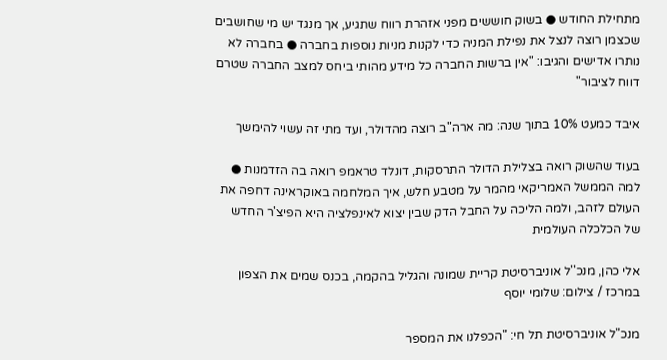מתחילת החודש ● בשוק חוששים מפני אזהרת רווח שתגיע, אך מנגד יש מי שחושבים שכצמן רוצה לנצל את נפילת המניה כדי לקנות מניות נוספות בחברה ● בחברה לא נותרו אדישים והגיבו: "אין ברשות החברה כל מידע מהותי ביחס למצב החברה שטרם דווח לציבור"

איבד כמעט 10% בתוך שנה: מה ארה"ב רוצה מהדולר, ועד מתי זה עשוי להימשך

בעוד שהשוק רואה בצלילת הדולר התרסקות, דונלד טראמפ רואה בה הזדמנות ● למה הממשל האמריקאי מהמר על מטבע חלש, איך המלחמה באוקראינה דחפה את העולם לזהב, ולמה הליכה על החבל הדק שבין יצוא לאינפלציה היא הפיצ'ר החדש של הכלכלה העולמית

אלי כהן, מנכ''ל אוניברסיטת קריית שמונה והגליל בהקמה, בכנס שמים את הצפון במרכז / צילום: שלומי יוסף

מנכ"ל אוניברסיטת תל חי: "הכפלנו את המספר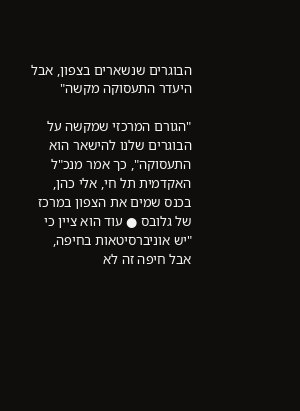הבוגרים שנשארים בצפון, אבל היעדר התעסוקה מקשה"

"הגורם המרכזי שמקשה על הבוגרים שלנו להישאר הוא התעסוקה", כך אמר מנכ"ל האקדמית תל חי, אלי כהן, בכנס שמים את הצפון במרכז של גלובס ● עוד הוא ציין כי "יש אוניברסיטאות בחיפה, אבל חיפה זה לא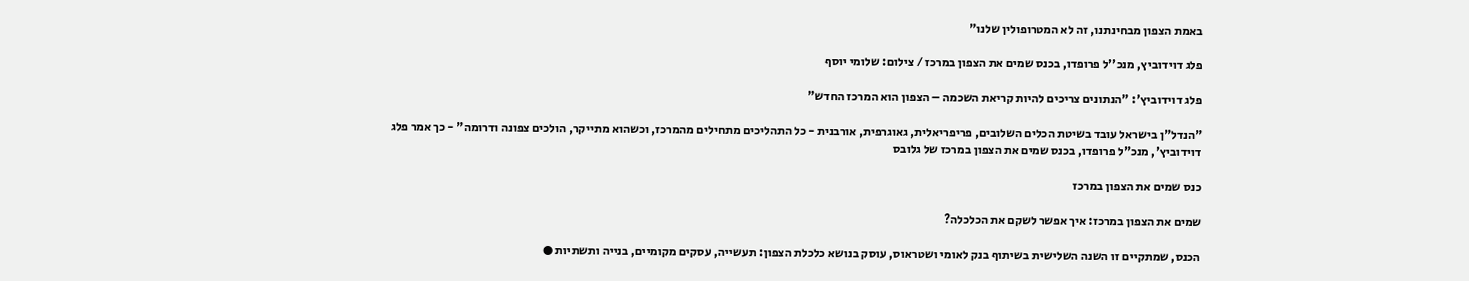באמת הצפון מבחינתנו, זה לא המטרופולין שלנו"

פלג דוידוביץ, מנכ''ל פרופדו, בכנס שמים את הצפון במרכז / צילום: שלומי יוסף

פלג דוידוביץ': "הנתונים צריכים להיות קריאת השכמה – הצפון הוא המרכז החדש"

"הנדל"ן בישראל עובד בשיטת הכלים השלובים, פריפריאלית, גאוגרפית, אורבנית - כל התהליכים מתחילים מהמרכז, וכשהוא מתייקר, הולכים צפונה ודרומה" - כך אמר פלג דוידוביץ', מנכ"ל פרופדו, בכנס שמים את הצפון במרכז של גלובס

כנס שמים את הצפון במרכז

שמים את הצפון במרכז: איך אפשר לשקם את הכלכלה?

הכנס, שמתקיים זו השנה השלישית בשיתוף בנק לאומי ושטראוס, עוסק בנושא כלכלת הצפון: תעשייה, עסקים מקומיים, בנייה ותשתיות ●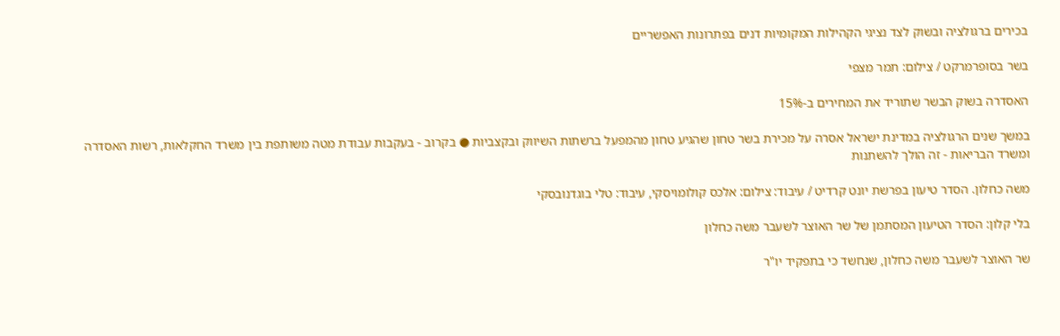בכירים ברגולציה ובשוק לצד נציגי הקהילות המקומיות דנים בפתרונות האפשריים

בשר בסופרמרקט / צילום: תמר מצפי

האסדרה בשוק הבשר שתוריד את המחירים ב-15%

במשך שנים הרגולציה במדינת ישראל אסרה על מכירת בשר טחון שהגיע טחון מהמפעל ברשתות השיווק ובקצביות ● בקרוב - בעקבות עבודת מטה משותפת בין משרד החקלאות, רשות האסדרה ומשרד הבריאות - זה הולך להשתנות

משה כחלון. הסדר טיעון בפרשת יונט קרדיט / עיבוד: צילום: אלכס קולומויסקי, עיבוד: טלי בוגדנובסקי

בלי קלון: הסדר הטיעון המסתמן של שר האוצר לשעבר משה כחלון

שר האוצר לשעבר משה כחלון, שנחשד כי בתפקיד יו"ר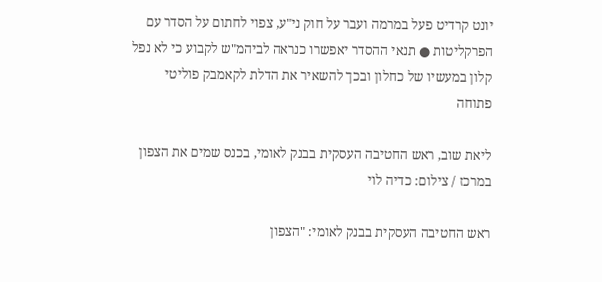יונט קרדיט פעל במרמה ועבר על חוק ני"ע, צפוי לחתום על הסדר עם הפרקליטות ● תנאי ההסדר יאפשרו כנראה לביהמ"ש לקבוע כי לא נפל קלון במעשיו של כחלון ובכך להשאיר את הדלת לקאמבק פוליטי פתוחה

ליאת שוב, ראש החטיבה העסקית בבנק לאומי, בכנס שמים את הצפון במרכז / צילום: כדיה לוי

ראש החטיבה העסקית בבנק לאומי: "הצפון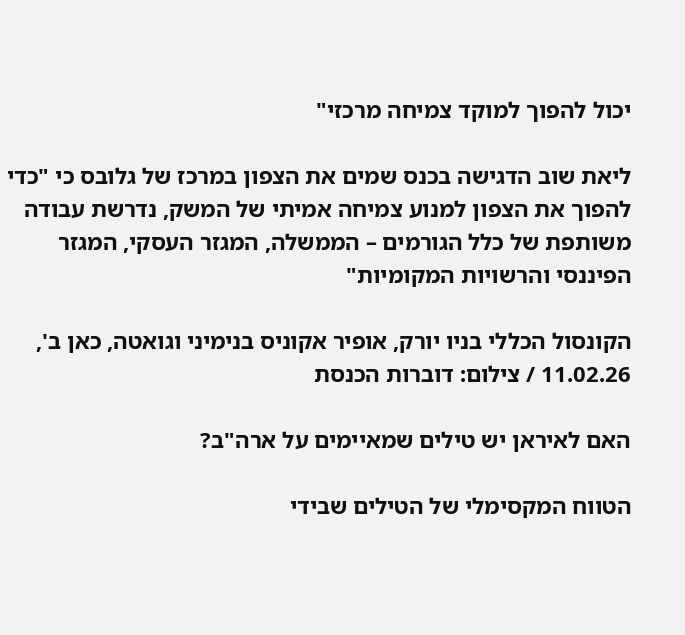יכול להפוך למוקד צמיחה מרכזי"

ליאת שוב הדגישה בכנס שמים את הצפון במרכז של גלובס כי "כדי להפוך את הצפון למנוע צמיחה אמיתי של המשק, נדרשת עבודה משותפת של כלל הגורמים – הממשלה, המגזר העסקי, המגזר הפיננסי והרשויות המקומיות"

הקונסול הכללי בניו יורק, אופיר אקוניס בנימיני וגואטה, כאן ב', 11.02.26 / צילום: דוברות הכנסת

האם לאיראן יש טילים שמאיימים על ארה"ב?

הטווח המקסימלי של הטילים שבידי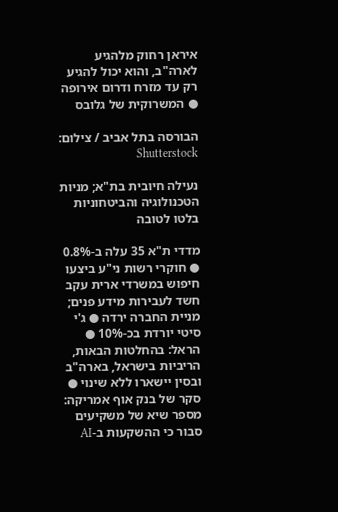איראן רחוק מלהגיע לארה"ב, והוא יכול להגיע רק עד מזרח ודרום אירופה ● המשרוקית של גלובס

הבורסה בתל אביב / צילום: Shutterstock

נעילה חיובית בת"א; מניות הטכנולוגיה והביטחוניות בלטו לטובה

מדדי ת"א 35 עלה ב-0.8% ● חוקרי רשות ני"ע ביצעו חיפוש במשרדי ארית עקב חשד לעבירות מידע פנים; מניית החברה ירדה ● ג'י סיטי יורדת בכ-10% ● הראל: בהחלטות הבאות, הריביות בישראל, בארה"ב ובסין יישארו ללא שינוי ● סקר של בנק אוף אמריקה: מספר שיא של משקיעים סבור כי ההשקעות ב-AI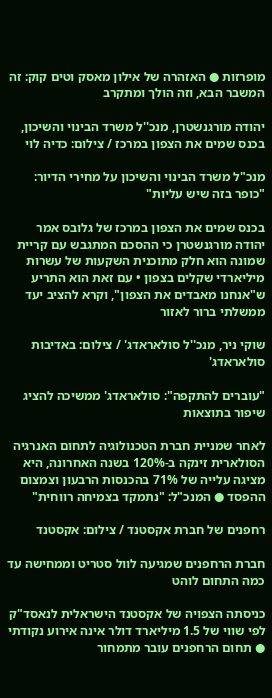מופרזות ● האזהרה של אילון מאסק וטים קוק: זה המשבר הבא, וזה הולך ומתקרב

יהודה מורגנשטרן, מנכ''ל משרד הבינוי והשיכון, בכנס שמים את הצפון במרכז / צילום: כדיה לוי

מנכ"ל משרד הבינוי והשיכון על מחירי הדיור: "כופר בזה שיש עליות"

בכנס שמים את הצפון במרכז של גלובס אמר יהודה מורגנשטרן כי ההסכם המתגבש עם קריית שמונה הוא חלק מתוכנית השקעות של עשרות מיליארדי שקלים בצפון • עם זאת הוא התריע ש"אנחנו מאבדים את הצפון", וקרא להציב יעד ממשלתי ברור לאזור

שוקי ניר, מנכ''ל סולאראדג' / צילום: באדיבות סולאראדג'

"עוברים להתקפה": סולאראדג' ממשיכה להציג שיפור בתוצאות

לאחר שמניית חברת הטכנולוגיה לתחום האנרגיה הסולארית זינקה ב-120% בשנה האחרונה, היא מציגה עלייה של 71% בהכנסות הרבעון וצמצום ההפסד ● המנכ"ל: "נתמקד בצמיחה רווחית"

רחפנים של חברת אקסטנד / צילום: אקסטנד

חברת הרחפנים שמגיעה לוול סטריט וממחישה עד כמה התחום לוהט

כניסתה הצפויה של אקסטנד הישראלית לנאסד"ק לפי שווי של 1.5 מיליארד דולר אינה אירוע נקודתי ● תחום הרחפנים עובר מתמחור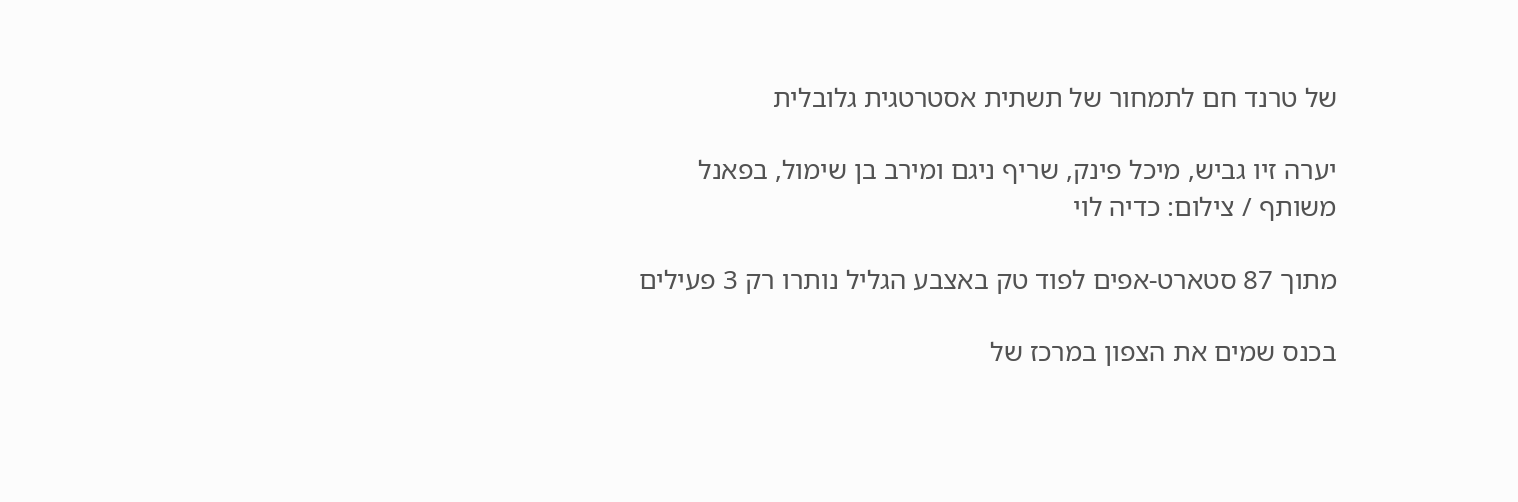של טרנד חם לתמחור של תשתית אסטרטגית גלובלית

יערה זיו גביש, מיכל פינק, שריף ניגם ומירב בן שימול, בפאנל משותף / צילום: כדיה לוי

מתוך 87 סטארט-אפים לפוד טק באצבע הגליל נותרו רק 3 פעילים

בכנס שמים את הצפון במרכז של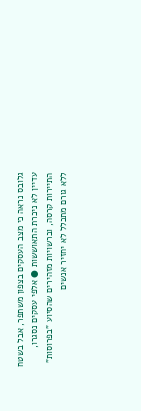גלובס נראה כי מצב העסקים בצפון משתפר, אבל בשטח עדיין לא ניכרת התאוששות ● אלפי עסקים נסגרו, התיירות קרסה, וברשויות מזהירים שהסיוע "בפרוסות" ללא גורם מתכלל לא יחזיר אנשים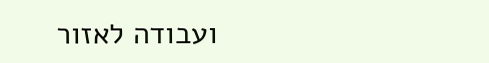ועבודה לאזור